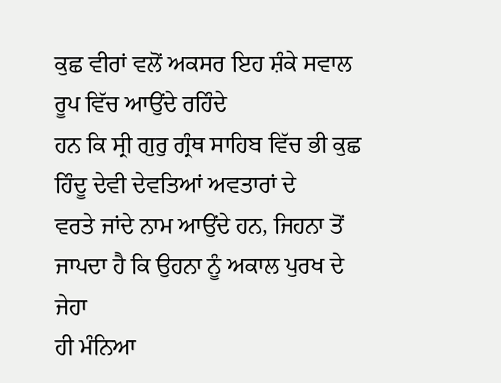ਕੁਛ ਵੀਰਾਂ ਵਲੋਂ ਅਕਸਰ ਇਹ ਸ਼ੰਕੇ ਸਵਾਲ ਰੂਪ ਵਿੱਚ ਆਉਂਦੇ ਰਹਿੰਦੇ
ਹਨ ਕਿ ਸ੍ਰੀ ਗੁਰੁ ਗ੍ਰੰਥ ਸਾਹਿਬ ਵਿੱਚ ਭੀ ਕੁਛ ਹਿੰਦੂ ਦੇਵੀ ਦੇਵਤਿਆਂ ਅਵਤਾਰਾਂ ਦੇ
ਵਰਤੇ ਜਾਂਦੇ ਨਾਮ ਆਉਂਦੇ ਹਨ, ਜਿਹਨਾ ਤੋਂ ਜਾਪਦਾ ਹੈ ਕਿ ਉਹਨਾ ਨੂੰ ਅਕਾਲ ਪੁਰਖ ਦੇ ਜੇਹਾ
ਹੀ ਮੰਨਿਆ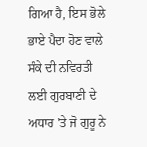ਗਿਆ ਹੈ, ਇਸ ਭੋਲੇ ਭਾਏ ਪੈਦਾ ਹੋਣ ਵਾਲੇ ਸੰਕੇ ਦੀ ਨਵਿਰਤੀ ਲਈ ਗੁਰਬਾਣੀ ਦੇ
ਅਧਾਰ 'ਤੇ ਜੋ ਗੁਰੂ ਨੇ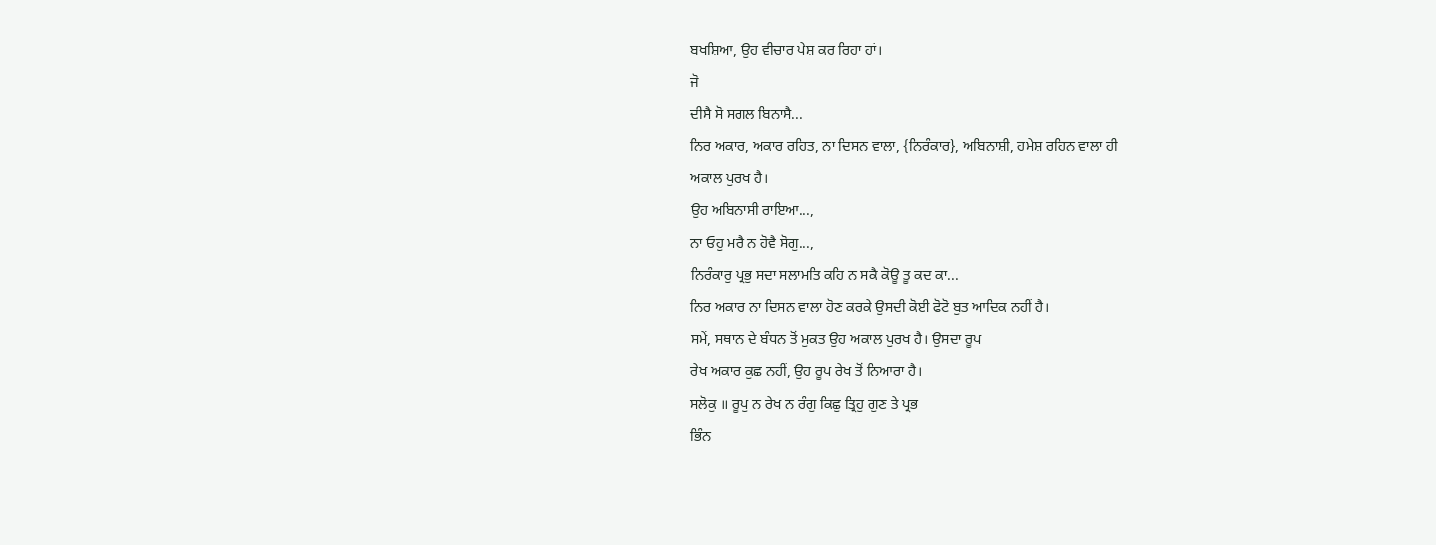ਬਖਸ਼ਿਆ, ਉਹ ਵੀਚਾਰ ਪੇਸ਼ ਕਰ ਰਿਹਾ ਹਾਂ।
ਜੋ
ਦੀਸੈ ਸੋ ਸਗਲ ਬਿਨਾਸੈ...
ਨਿਰ ਅਕਾਰ, ਅਕਾਰ ਰਹਿਤ, ਨਾ ਦਿਸਨ ਵਾਲਾ, {ਨਿਰੰਕਾਰ}, ਅਬਿਨਾਸ਼ੀ, ਹਮੇਸ਼ ਰਹਿਨ ਵਾਲਾ ਹੀ
ਅਕਾਲ ਪੁਰਖ ਹੈ।
ਉਹ ਅਬਿਨਾਸੀ ਰਾਇਆ...,
ਨਾ ਓਹੁ ਮਰੈ ਨ ਹੋਵੈ ਸੋਗੁ...,
ਨਿਰੰਕਾਰੁ ਪ੍ਰਭੁ ਸਦਾ ਸਲਾਮਤਿ ਕਹਿ ਨ ਸਕੈ ਕੋਊ ਤੂ ਕਦ ਕਾ...
ਨਿਰ ਅਕਾਰ ਨਾ ਦਿਸਨ ਵਾਲਾ ਹੋਣ ਕਰਕੇ ਉਸਦੀ ਕੋਈ ਫੋਟੋ ਬੁਤ ਆਦਿਕ ਨਹੀਂ ਹੈ।
ਸਮੇਂ, ਸਥਾਨ ਦੇ ਬੰਧਨ ਤੋਂ ਮੁਕਤ ਉਹ ਅਕਾਲ ਪੁਰਖ ਹੈ। ਉਸਦਾ ਰੂਪ
ਰੇਖ ਅਕਾਰ ਕੁਛ ਨਹੀਂ, ਉਹ ਰੂਪ ਰੇਖ ਤੋਂ ਨਿਆਰਾ ਹੈ।
ਸਲੋਕੁ ॥ ਰੂਪੁ ਨ ਰੇਖ ਨ ਰੰਗੁ ਕਿਛੁ ਤ੍ਰਿਹੁ ਗੁਣ ਤੇ ਪ੍ਰਭ
ਭਿੰਨ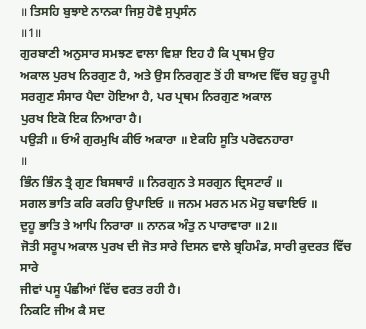॥ ਤਿਸਹਿ ਬੁਝਾਏ ਨਾਨਕਾ ਜਿਸੁ ਹੋਵੈ ਸੁਪ੍ਰਸੰਨ
॥1॥
ਗੁਰਬਾਣੀ ਅਨੁਸਾਰ ਸਮਝਣ ਵਾਲਾ ਵਿਸ਼ਾ ਇਹ ਹੈ ਕਿ ਪ੍ਰਥਮ ਉਹ
ਅਕਾਲ ਪੁਰਖ ਨਿਰਗੁਣ ਹੈ, ਅਤੇ ਉਸ ਨਿਰਗੁਣ ਤੋਂ ਹੀ ਬਾਅਦ ਵਿੱਚ ਬਹੁ ਰੂਪੀ
ਸਰਗੁਣ ਸੰਸਾਰ ਪੈਦਾ ਹੋਇਆ ਹੈ, ਪਰ ਪ੍ਰਥਮ ਨਿਰਗੁਣ ਅਕਾਲ
ਪੁਰਖ ਇਕੋ ਇਕ ਨਿਆਰਾ ਹੈ।
ਪਉੜੀ ॥ ਓਅੰ ਗੁਰਮੁਖਿ ਕੀਓ ਅਕਾਰਾ ॥ ਏਕਹਿ ਸੂਤਿ ਪਰੋਵਨਹਾਰਾ
॥
ਭਿੰਨ ਭਿੰਨ ਤ੍ਰੈ ਗੁਣ ਬਿਸਥਾਰੰ ॥ ਨਿਰਗੁਨ ਤੇ ਸਰਗੁਨ ਦ੍ਰਿਸਟਾਰੰ ॥
ਸਗਲ ਭਾਤਿ ਕਰਿ ਕਰਹਿ ਉਪਾਇਓ ॥ ਜਨਮ ਮਰਨ ਮਨ ਮੋਹੁ ਬਢਾਇਓ ॥
ਦੁਹੂ ਭਾਤਿ ਤੇ ਆਪਿ ਨਿਰਾਰਾ ॥ ਨਾਨਕ ਅੰਤੁ ਨ ਪਾਰਾਵਾਰਾ ॥2॥
ਜੋਤੀ ਸਰੂਪ ਅਕਾਲ ਪੁਰਖ ਦੀ ਜੋਤ ਸਾਰੇ ਦਿਸਨ ਵਾਲੇ ਬ੍ਰਹਿਮੰਡ, ਸਾਰੀ ਕੁਦਰਤ ਵਿੱਚ ਸਾਰੇ
ਜੀਵਾਂ ਪਸੂ ਪੰਛੀਆਂ ਵਿੱਚ ਵਰਤ ਰਹੀ ਹੈ।
ਨਿਕਟਿ ਜੀਅ ਕੈ ਸਦ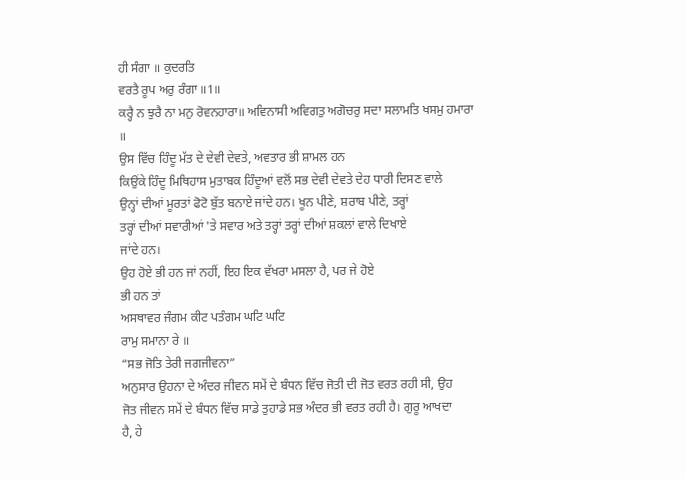ਹੀ ਸੰਗਾ ॥ ਕੁਦਰਤਿ
ਵਰਤੈ ਰੂਪ ਅਰੁ ਰੰਗਾ ॥1॥
ਕਰ੍ਹੈ ਨ ਝੁਰੈ ਨਾ ਮਨੁ ਰੋਵਨਹਾਰਾ॥ ਅਵਿਨਾਸੀ ਅਵਿਗਤੁ ਅਗੋਚਰੁ ਸਦਾ ਸਲਾਮਤਿ ਖਸਮੁ ਹਮਾਰਾ
॥
ਉਸ ਵਿੱਚ ਹਿੰਦੂ ਮੱਤ ਦੇ ਦੇਵੀ ਦੇਵਤੇ, ਅਵਤਾਰ ਭੀ ਸ਼ਾਮਲ ਹਨ
ਕਿਉਂਕੇ ਹਿੰਦੂ ਮਿਥਿਹਾਸ ਮੁਤਾਬਕ ਹਿੰਦੂਆਂ ਵਲੋਂ ਸਭ ਦੇਵੀ ਦੇਵਤੇ ਦੇਹ ਧਾਰੀ ਦਿਸਣ ਵਾਲੇ
ਉਨ੍ਹਾਂ ਦੀਆਂ ਮੂਰਤਾਂ ਫੋਟੋ ਬੁੱਤ ਬਨਾਏ ਜਾਂਦੇ ਹਨ। ਖੂਨ ਪੀਣੇ, ਸ਼ਰਾਬ ਪੀਣੇ, ਤਰ੍ਹਾਂ
ਤਰ੍ਹਾਂ ਦੀਆਂ ਸਵਾਰੀਆਂ 'ਤੇ ਸਵਾਰ ਅਤੇ ਤਰ੍ਹਾਂ ਤਰ੍ਹਾਂ ਦੀਆਂ ਸ਼ਕਲਾਂ ਵਾਲੇ ਦਿਖਾਏ
ਜਾਂਦੇ ਹਨ।
ਉਹ ਹੋਏ ਭੀ ਹਨ ਜਾਂ ਨਹੀਂ, ਇਹ ਇਕ ਵੱਖਰਾ ਮਸਲਾ ਹੈ, ਪਰ ਜੇ ਹੋਏ
ਭੀ ਹਨ ਤਾਂ
ਅਸਥਾਵਰ ਜੰਗਮ ਕੀਟ ਪਤੰਗਮ ਘਟਿ ਘਟਿ
ਰਾਮੁ ਸਮਾਨਾ ਰੇ ॥
“ਸਭ ਜੋਤਿ ਤੇਰੀ ਜਗਜੀਵਨਾ”
ਅਨੁਸਾਰ ਉਹਨਾ ਦੇ ਅੰਦਰ ਜੀਵਨ ਸਮੇਂ ਦੇ ਬੰਧਨ ਵਿੱਚ ਜੋਤੀ ਦੀ ਜੋਤ ਵਰਤ ਰਹੀ ਸੀ, ਉਹ
ਜੋਤ ਜੀਵਨ ਸਮੇਂ ਦੇ ਬੰਧਨ ਵਿੱਚ ਸਾਡੇ ਤੁਹਾਡੇ ਸਭ ਅੰਦਰ ਭੀ ਵਰਤ ਰਹੀ ਹੈ। ਗੁਰੂ ਆਖਦਾ
ਹੈ, ਹੇ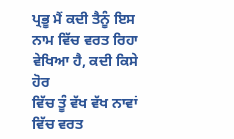ਪ੍ਰਭੂ ਮੈਂ ਕਦੀ ਤੈਨੂੰ ਇਸ ਨਾਮ ਵਿੱਚ ਵਰਤ ਰਿਹਾ ਵੇਖਿਆ ਹੈ, ਕਦੀ ਕਿਸੇ ਹੋਰ
ਵਿੱਚ ਤੂੰ ਵੱਖ ਵੱਖ ਨਾਵਾਂ ਵਿੱਚ ਵਰਤ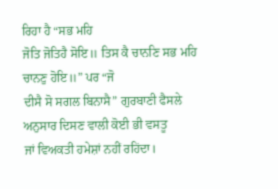ਰਿਹਾ ਹੈ “ਸਭ ਮਹਿ
ਜੋਤਿ ਜੋਤਿਹੈ ਸੋਇ॥ ਤਿਸ ਕੈ ਚਾਨਣਿ ਸਭ ਮਹਿ ਚਾਨਣੁ ਹੋਇ॥” ਪਰ “ਜੋ
ਦੀਸੈ ਸੋ ਸਗਲ ਬਿਨਾਸੈ” ਗੁਰਬਾਣੀ ਫੈਸਲੇ ਅਨੁਸਾਰ ਦਿਸਣ ਵਾਲੀ ਕੋਈ ਭੀ ਵਸਤੂ
ਜਾਂ ਵਿਅਕਤੀ ਹਮੇਸ਼ਾਂ ਨਹੀਂ ਰਹਿਂਦਾ।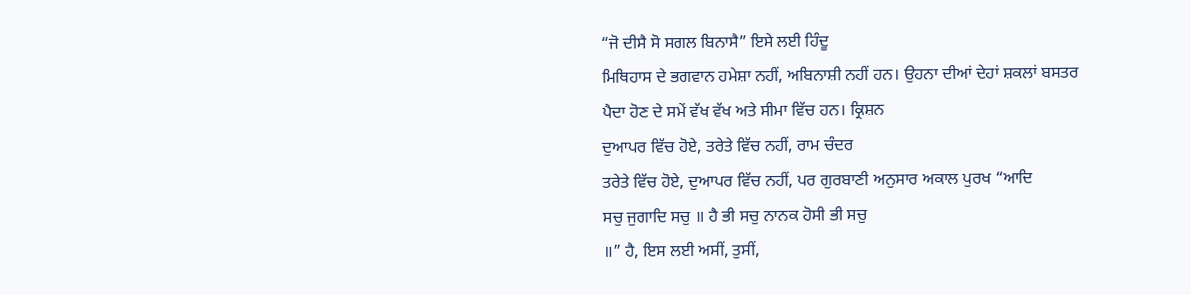“ਜੋ ਦੀਸੈ ਸੋ ਸਗਲ ਬਿਨਾਸੈ” ਇਸੇ ਲਈ ਹਿੰਦੂ
ਮਿਥਿਹਾਸ ਦੇ ਭਗਵਾਨ ਹਮੇਸ਼ਾ ਨਹੀਂ, ਅਬਿਨਾਸ਼ੀ ਨਹੀਂ ਹਨ। ਉਹਨਾ ਦੀਆਂ ਦੇਹਾਂ ਸ਼ਕਲਾਂ ਬਸਤਰ
ਪੈਦਾ ਹੋਣ ਦੇ ਸਮੇਂ ਵੱਖ ਵੱਖ ਅਤੇ ਸੀਮਾ ਵਿੱਚ ਹਨ। ਕ੍ਰਿਸ਼ਨ
ਦੁਆਪਰ ਵਿੱਚ ਹੋਏ, ਤਰੇਤੇ ਵਿੱਚ ਨਹੀਂ, ਰਾਮ ਚੰਦਰ
ਤਰੇਤੇ ਵਿੱਚ ਹੋਏ, ਦੁਆਪਰ ਵਿੱਚ ਨਹੀਂ, ਪਰ ਗੁਰਬਾਣੀ ਅਨੁਸਾਰ ਅਕਾਲ ਪੁਰਖ “ਆਦਿ
ਸਚੁ ਜੁਗਾਦਿ ਸਚੁ ॥ ਹੈ ਭੀ ਸਚੁ ਨਾਨਕ ਹੋਸੀ ਭੀ ਸਚੁ
॥” ਹੈ, ਇਸ ਲਈ ਅਸੀਂ, ਤੁਸੀਂ,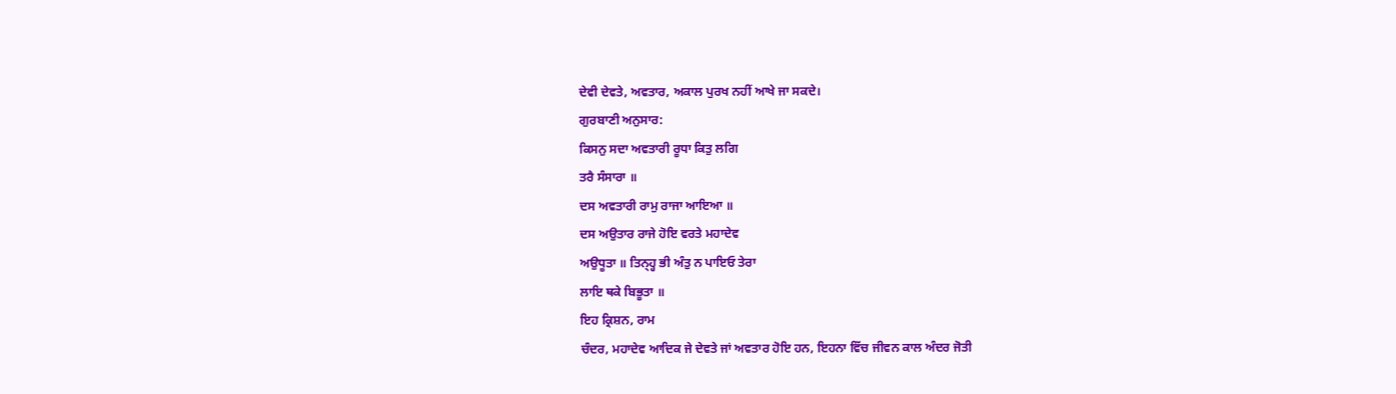ਦੇਵੀ ਦੇਵਤੇ, ਅਵਤਾਰ, ਅਕਾਲ ਪੁਰਖ ਨਹੀਂ ਆਖੇ ਜਾ ਸਕਦੇ।
ਗੁਰਬਾਣੀ ਅਨੁਸਾਰ:
ਕਿਸਨੁ ਸਦਾ ਅਵਤਾਰੀ ਰੂਧਾ ਕਿਤੁ ਲਗਿ
ਤਰੈ ਸੰਸਾਰਾ ॥
ਦਸ ਅਵਤਾਰੀ ਰਾਮੁ ਰਾਜਾ ਆਇਆ ॥
ਦਸ ਅਉਤਾਰ ਰਾਜੇ ਹੋਇ ਵਰਤੇ ਮਹਾਦੇਵ
ਅਉਧੂਤਾ ॥ ਤਿਨ੍ਹ੍ਹ ਭੀ ਅੰਤੁ ਨ ਪਾਇਓ ਤੇਰਾ
ਲਾਇ ਥਕੇ ਬਿਭੂਤਾ ॥
ਇਹ ਕ੍ਰਿਸ਼ਨ, ਰਾਮ
ਚੰਦਰ, ਮਹਾਦੇਵ ਆਦਿਕ ਜੇ ਦੇਵਤੇ ਜਾਂ ਅਵਤਾਰ ਹੋਇ ਹਨ, ਇਹਨਾ ਵਿੱਚ ਜੀਵਨ ਕਾਲ ਅੰਦਰ ਜੋਤੀ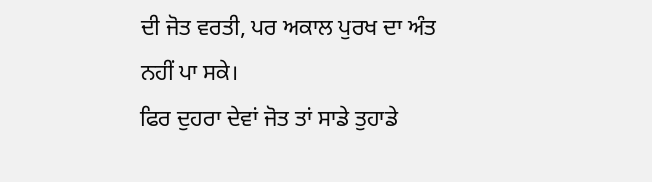ਦੀ ਜੋਤ ਵਰਤੀ, ਪਰ ਅਕਾਲ ਪੁਰਖ ਦਾ ਅੰਤ ਨਹੀਂ ਪਾ ਸਕੇ।
ਫਿਰ ਦੁਹਰਾ ਦੇਵਾਂ ਜੋਤ ਤਾਂ ਸਾਡੇ ਤੁਹਾਡੇ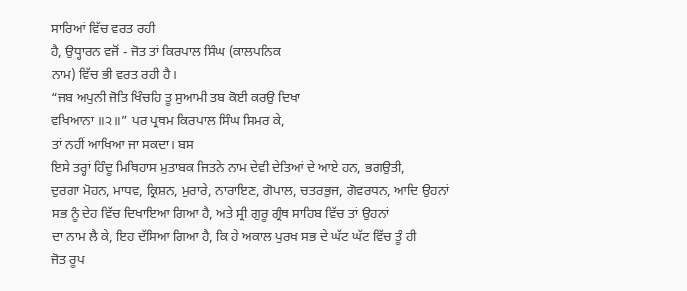ਸਾਰਿਆਂ ਵਿੱਚ ਵਰਤ ਰਹੀ
ਹੈ, ਉਧ੍ਹਾਰਨ ਵਜੋਂ - ਜੋਤ ਤਾਂ ਕਿਰਪਾਲ ਸਿੰਘ (ਕਾਲਪਨਿਕ
ਨਾਮ) ਵਿੱਚ ਭੀ ਵਰਤ ਰਹੀ ਹੈ।
“ਜਬ ਅਪੁਨੀ ਜੋਤਿ ਖਿੰਚਹਿ ਤੂ ਸੁਆਮੀ ਤਬ ਕੋਈ ਕਰਉ ਦਿਖਾ
ਵਖਿਆਨਾ ॥੨॥” ਪਰ ਪ੍ਰਥਮ ਕਿਰਪਾਲ ਸਿੰਘ ਸਿਮਰ ਕੇ,
ਤਾਂ ਨਹੀਂ ਆਖਿਆ ਜਾ ਸਕਦਾ। ਬਸ
ਇਸੇ ਤਰ੍ਹਾਂ ਹਿੰਦੂ ਮਿਥਿਹਾਸ ਮੁਤਾਬਕ ਜਿਤਨੇ ਨਾਮ ਦੇਵੀ ਦੇਤਿਆਂ ਦੇ ਆਏ ਹਨ, ਭਗਉਤੀ,
ਦੁਰਗਾ ਮੋਹਨ, ਮਾਧਵ, ਕ੍ਰਿਸ਼ਨ, ਮੁਰਾਰੇ, ਨਾਰਾਇਣ, ਗੋਪਾਲ, ਚਤਰਭੁਜ, ਗੋਵਰਧਨ, ਆਦਿ ਉਹਨਾਂ
ਸਭ ਨੂੰ ਦੇਹ ਵਿੱਚ ਦਿਖਾਇਆ ਗਿਆ ਹੈ, ਅਤੇ ਸ੍ਰੀ ਗੁਰੂ ਗ੍ਰੰਥ ਸਾਹਿਬ ਵਿੱਚ ਤਾਂ ਉਹਨਾਂ
ਦਾ ਨਾਮ ਲੈ ਕੇ, ਇਹ ਦੱਸਿਆ ਗਿਆ ਹੈ, ਕਿ ਹੇ ਅਕਾਲ ਪੁਰਖ ਸਭ ਦੇ ਘੱਟ ਘੱਟ ਵਿੱਚ ਤੂੰ ਹੀ
ਜੋਤ ਰੂਪ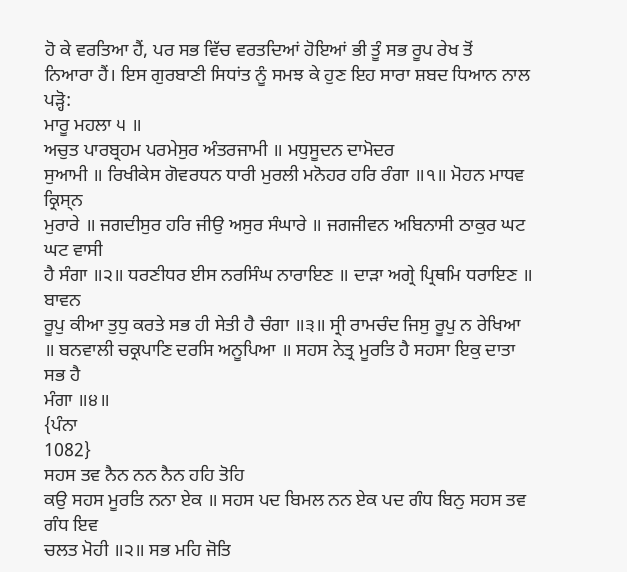ਹੋ ਕੇ ਵਰਤਿਆ ਹੈਂ, ਪਰ ਸਭ ਵਿੱਚ ਵਰਤਦਿਆਂ ਹੋਇਆਂ ਭੀ ਤੂੰ ਸਭ ਰੂਪ ਰੇਖ ਤੋਂ
ਨਿਆਰਾ ਹੈਂ। ਇਸ ਗੁਰਬਾਣੀ ਸਿਧਾਂਤ ਨੂੰ ਸਮਝ ਕੇ ਹੁਣ ਇਹ ਸਾਰਾ ਸ਼ਬਦ ਧਿਆਨ ਨਾਲ
ਪੜ੍ਹੋ:
ਮਾਰੂ ਮਹਲਾ ੫ ॥
ਅਚੁਤ ਪਾਰਬ੍ਰਹਮ ਪਰਮੇਸੁਰ ਅੰਤਰਜਾਮੀ ॥ ਮਧੁਸੂਦਨ ਦਾਮੋਦਰ
ਸੁਆਮੀ ॥ ਰਿਖੀਕੇਸ ਗੋਵਰਧਨ ਧਾਰੀ ਮੁਰਲੀ ਮਨੋਹਰ ਹਰਿ ਰੰਗਾ ॥੧॥ ਮੋਹਨ ਮਾਧਵ ਕ੍ਰਿਸ੍ਨ
ਮੁਰਾਰੇ ॥ ਜਗਦੀਸੁਰ ਹਰਿ ਜੀਉ ਅਸੁਰ ਸੰਘਾਰੇ ॥ ਜਗਜੀਵਨ ਅਬਿਨਾਸੀ ਠਾਕੁਰ ਘਟ ਘਟ ਵਾਸੀ
ਹੈ ਸੰਗਾ ॥੨॥ ਧਰਣੀਧਰ ਈਸ ਨਰਸਿੰਘ ਨਾਰਾਇਣ ॥ ਦਾੜਾ ਅਗ੍ਰੇ ਪ੍ਰਿਥਮਿ ਧਰਾਇਣ ॥ ਬਾਵਨ
ਰੂਪੁ ਕੀਆ ਤੁਧੁ ਕਰਤੇ ਸਭ ਹੀ ਸੇਤੀ ਹੈ ਚੰਗਾ ॥੩॥ ਸ੍ਰੀ ਰਾਮਚੰਦ ਜਿਸੁ ਰੂਪੁ ਨ ਰੇਖਿਆ
॥ ਬਨਵਾਲੀ ਚਕ੍ਰਪਾਣਿ ਦਰਸਿ ਅਨੂਪਿਆ ॥ ਸਹਸ ਨੇਤ੍ਰ ਮੂਰਤਿ ਹੈ ਸਹਸਾ ਇਕੁ ਦਾਤਾ ਸਭ ਹੈ
ਮੰਗਾ ॥੪॥
{ਪੰਨਾ
1082}
ਸਹਸ ਤਵ ਨੈਨ ਨਨ ਨੈਨ ਹਹਿ ਤੋਹਿ
ਕਉ ਸਹਸ ਮੂਰਤਿ ਨਨਾ ਏਕ ॥ ਸਹਸ ਪਦ ਬਿਮਲ ਨਨ ਏਕ ਪਦ ਗੰਧ ਬਿਨੁ ਸਹਸ ਤਵ ਗੰਧ ਇਵ
ਚਲਤ ਮੋਹੀ ॥੨॥ ਸਭ ਮਹਿ ਜੋਤਿ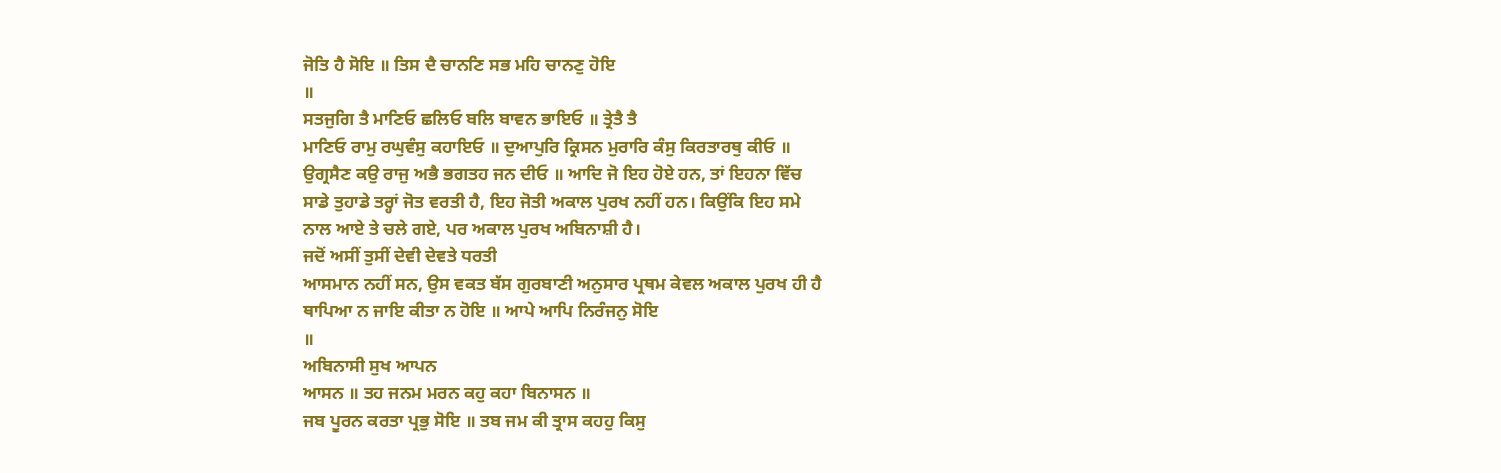ਜੋਤਿ ਹੈ ਸੋਇ ॥ ਤਿਸ ਦੈ ਚਾਨਣਿ ਸਭ ਮਹਿ ਚਾਨਣੁ ਹੋਇ
॥
ਸਤਜੁਗਿ ਤੈ ਮਾਣਿਓ ਛਲਿਓ ਬਲਿ ਬਾਵਨ ਭਾਇਓ ॥ ਤ੍ਰੇਤੈ ਤੈ
ਮਾਣਿਓ ਰਾਮੁ ਰਘੁਵੰਸੁ ਕਹਾਇਓ ॥ ਦੁਆਪੁਰਿ ਕ੍ਰਿਸਨ ਮੁਰਾਰਿ ਕੰਸੁ ਕਿਰਤਾਰਥੁ ਕੀਓ ॥
ਉਗ੍ਰਸੈਣ ਕਉ ਰਾਜੁ ਅਭੈ ਭਗਤਹ ਜਨ ਦੀਓ ॥ ਆਦਿ ਜੋ ਇਹ ਹੋਏ ਹਨ, ਤਾਂ ਇਹਨਾ ਵਿੱਚ
ਸਾਡੇ ਤੁਹਾਡੇ ਤਰ੍ਹਾਂ ਜੋਤ ਵਰਤੀ ਹੈ, ਇਹ ਜੋਤੀ ਅਕਾਲ ਪੁਰਖ ਨਹੀਂ ਹਨ। ਕਿਉਂਕਿ ਇਹ ਸਮੇ
ਨਾਲ ਆਏ ਤੇ ਚਲੇ ਗਏ, ਪਰ ਅਕਾਲ ਪੁਰਖ ਅਬਿਨਾਸ਼ੀ ਹੈ।
ਜਦੋਂ ਅਸੀਂ ਤੁਸੀਂ ਦੇਵੀ ਦੇਵਤੇ ਧਰਤੀ
ਆਸਮਾਨ ਨਹੀਂ ਸਨ, ਉਸ ਵਕਤ ਬੱਸ ਗੁਰਬਾਣੀ ਅਨੁਸਾਰ ਪ੍ਰਥਮ ਕੇਵਲ ਅਕਾਲ ਪੁਰਖ ਹੀ ਹੈ
ਥਾਪਿਆ ਨ ਜਾਇ ਕੀਤਾ ਨ ਹੋਇ ॥ ਆਪੇ ਆਪਿ ਨਿਰੰਜਨੁ ਸੋਇ
॥
ਅਬਿਨਾਸੀ ਸੁਖ ਆਪਨ
ਆਸਨ ॥ ਤਹ ਜਨਮ ਮਰਨ ਕਹੁ ਕਹਾ ਬਿਨਾਸਨ ॥
ਜਬ ਪੂਰਨ ਕਰਤਾ ਪ੍ਰਭੁ ਸੋਇ ॥ ਤਬ ਜਮ ਕੀ ਤ੍ਰਾਸ ਕਹਹੁ ਕਿਸੁ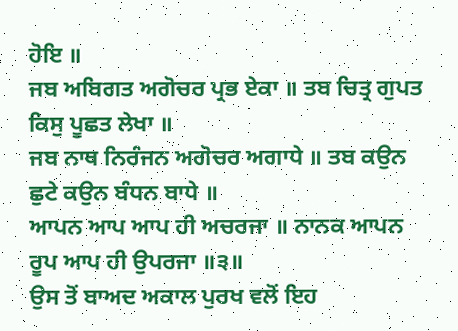ਹੋਇ ॥
ਜਬ ਅਬਿਗਤ ਅਗੋਚਰ ਪ੍ਰਭ ਏਕਾ ॥ ਤਬ ਚਿਤ੍ਰ ਗੁਪਤ ਕਿਸੁ ਪੂਛਤ ਲੇਖਾ ॥
ਜਬ ਨਾਥ ਨਿਰੰਜਨ ਅਗੋਚਰ ਅਗਾਧੇ ॥ ਤਬ ਕਉਨ ਛੁਟੇ ਕਉਨ ਬੰਧਨ ਬਾਧੇ ॥
ਆਪਨ ਆਪ ਆਪ ਹੀ ਅਚਰਜਾ ॥ ਨਾਨਕ ਆਪਨ ਰੂਪ ਆਪ ਹੀ ਉਪਰਜਾ ॥੩॥
ਉਸ ਤੋਂ ਬਾਅਦ ਅਕਾਲ ਪੁਰਖ ਵਲੋਂ ਇਹ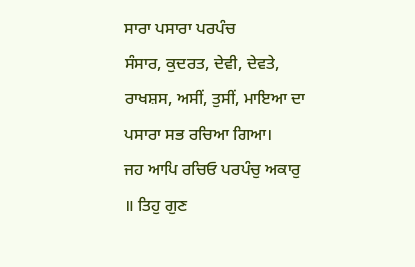ਸਾਰਾ ਪਸਾਰਾ ਪਰਪੰਚ
ਸੰਸਾਰ, ਕੁਦਰਤ, ਦੇਵੀ, ਦੇਵਤੇ, ਰਾਖਸ਼ਸ, ਅਸੀਂ, ਤੁਸੀਂ, ਮਾਇਆ ਦਾ ਪਸਾਰਾ ਸਭ ਰਚਿਆ ਗਿਆ।
ਜਹ ਆਪਿ ਰਚਿਓ ਪਰਪੰਚੁ ਅਕਾਰੁ ॥ ਤਿਹੁ ਗੁਣ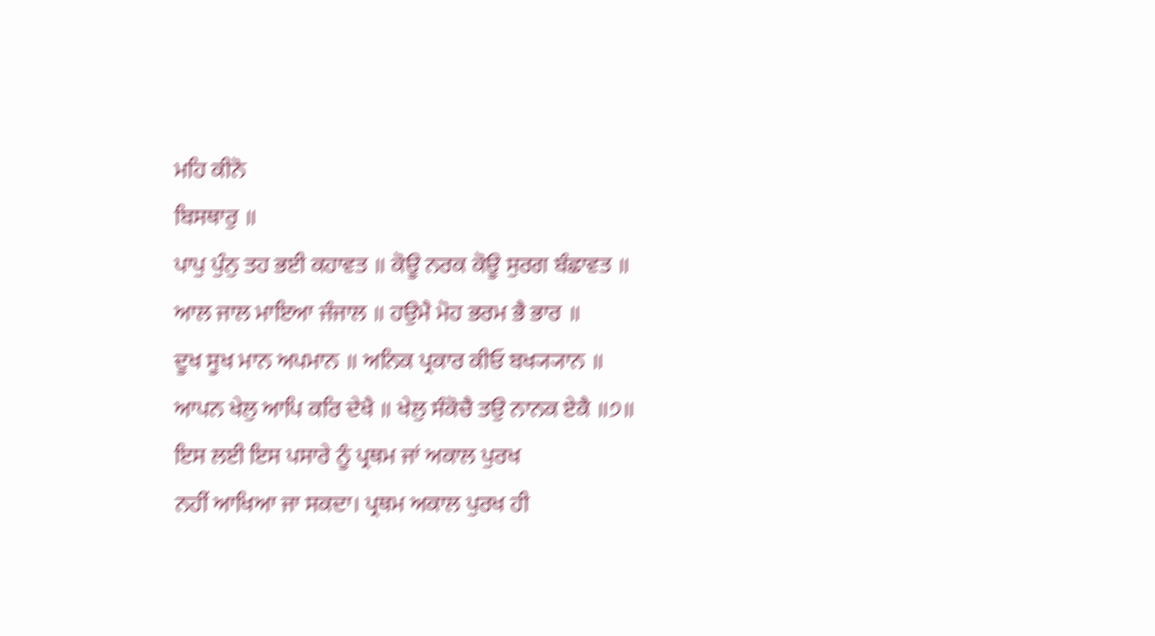ਮਹਿ ਕੀਨੋ
ਬਿਸਥਾਰੁ ॥
ਪਾਪੁ ਪੁੰਨੁ ਤਹ ਭਈ ਕਹਾਵਤ ॥ ਕੋਊ ਨਰਕ ਕੋਊ ਸੁਰਗ ਬੰਛਾਵਤ ॥
ਆਲ ਜਾਲ ਮਾਇਆ ਜੰਜਾਲ ॥ ਹਉਮੈ ਮੋਹ ਭਰਮ ਭੈ ਭਾਰ ॥
ਦੂਖ ਸੂਖ ਮਾਨ ਅਪਮਾਨ ॥ ਅਨਿਕ ਪ੍ਰਕਾਰ ਕੀਓ ਬਖ੍ਯ੍ਯਾਨ ॥
ਆਪਨ ਖੇਲੁ ਆਪਿ ਕਰਿ ਦੇਖੈ ॥ ਖੇਲੁ ਸੰਕੋਚੈ ਤਉ ਨਾਨਕ ਏਕੈ ॥੭॥
ਇਸ ਲਈ ਇਸ ਪਸਾਰੇ ਨੂੰ ਪ੍ਰਥਮ ਜਾਂ ਅਕਾਲ ਪੁਰਖ
ਨਹੀਂ ਆਖਿਆ ਜਾ ਸਕਦਾ। ਪ੍ਰਥਮ ਅਕਾਲ ਪੁਰਖ ਹੀ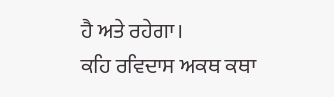ਹੈ ਅਤੇ ਰਹੇਗਾ।
ਕਹਿ ਰਵਿਦਾਸ ਅਕਥ ਕਥਾ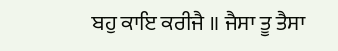ਬਹੁ ਕਾਇ ਕਰੀਜੈ ॥ ਜੈਸਾ ਤੂ ਤੈਸਾ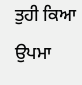ਤੁਹੀ ਕਿਆ
ਉਪਮਾ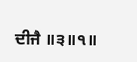ਦੀਜੈ ॥੩॥੧॥